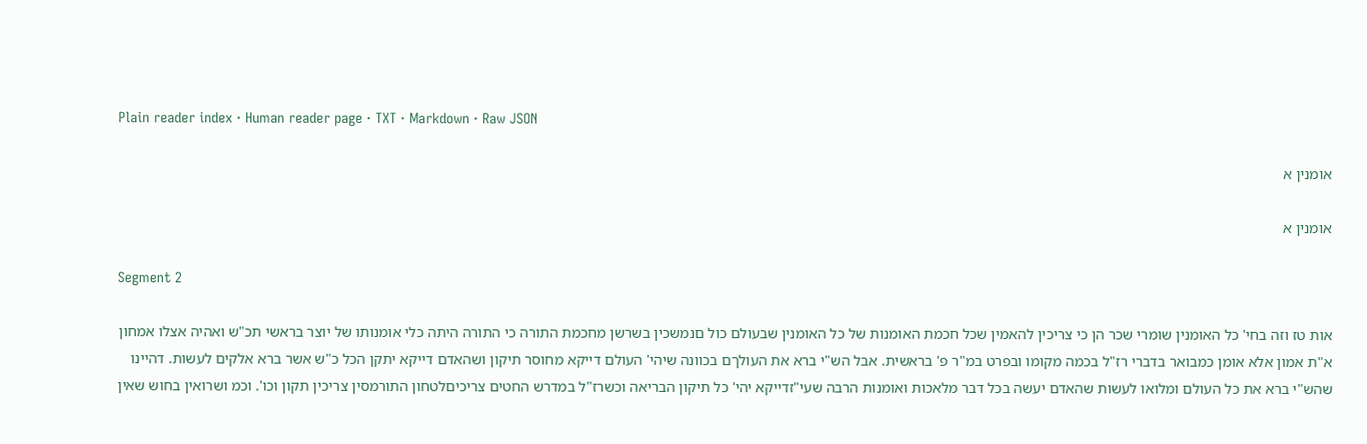Plain reader index · Human reader page · TXT · Markdown · Raw JSON

אומנין א

אומנין א

Segment 2

אות טז וזה בחי' כל האומנין שומרי שכר הן כי צריכין להאמין שכל חכמת האומנות של כל האומנין שבעולם כול םנמשכין בשרשן מחכמת התורה כי התורה היתה כלי אומנותו של יוצר בראשי תכ"ש ואהיה אצלו אמחון א"ת אמון אלא אומן כמבואר בדברי רז"ל בכמה מקומו ובפרט במ"ר פ' בראשית. אבל הש"י ברא את העולךם בכוונה שיהי' העולם דייקא מחוסר תיקון ושהאדם דייקא יתקן הכל כ"ש אשר ברא אלקים לעשות. דהיינו שהש"י ברא את כל העולם ומלואו לעשות שהאדם יעשה בכל דבר מלאכות ואומנות הרבה שעי"זדייקא יהי' כל תיקון הבריאה וכשרז"ל במדרש החטים צריכיםלטחון התורמסין צריכין תקון וכו'. וכמ ושרואין בחוש שאין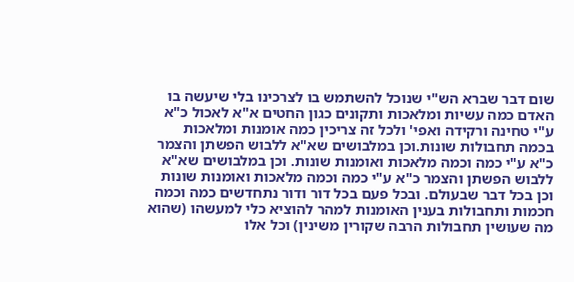שום דבר שברא הש"י שנוכל להשתמש בו לצרכינו בלי שיעשה בו האדם כמה עשיות ומלאכות ותקונים כגון החטים א"א לאכול כ"א ע"י טחינה ורקידה ואפי' ולכל זה צריכין כמה אומנות ומלאכות בכמה תחבולות שונות.וכן במלבושים שא"א ללבוש הפשתן והצמר כ"א ע"י כמה וכמה מלאכות ואומנות שונות. וכן במלבושים שא"א ללבוש הפשתן והצמר כ"א ע"י כמה וכמה מלאכות ואומנות שונות וכן בכל דבר שבעולם. ובכל פעם בכל דור ודור נתחדשים כמה וכמה חכמות ותחבולות בענין האומנות למהר להוציא כלי למעשהו (שהוא מה שעושין תחבולות הרבה שקורין משינין) וכל אלו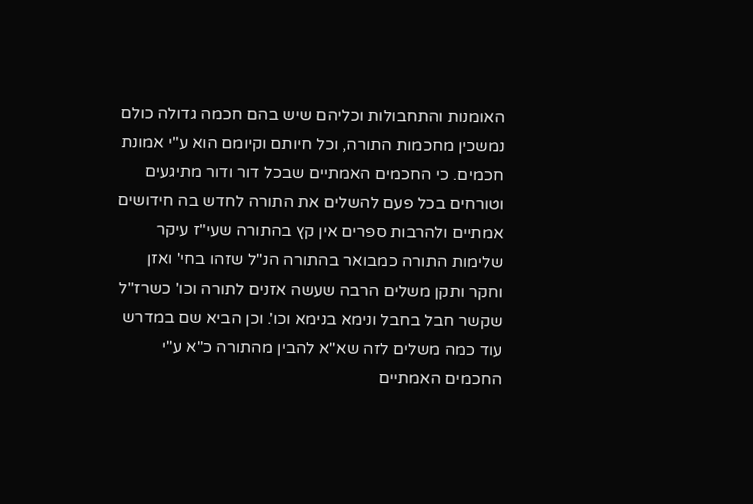האומנות והתחבולות וכליהם שיש בהם חכמה גדולה כולם נמשכין מחכמות התורה, וכל חיותם וקיומם הוא ע"י אמונת חכמים. כי החכמים האמתיים שבכל דור ודור מתיגעים וטורחים בכל פעם להשלים את התורה לחדש בה חידושים אמתיים ולהרבות ספרים אין קץ בהתורה שעי"ז עיקר שלימות התורה כמבואר בהתורה הנ"ל שזהו בחי' ואזן וחקר ותקן משלים הרבה שעשה אזנים לתורה וכו' כשרז"ל שקשר חבל בחבל ונימא בנימא וכו'. וכן הביא שם במדרש עוד כמה משלים לזה שא"א להבין מהתורה כ"א ע"י החכמים האמתיים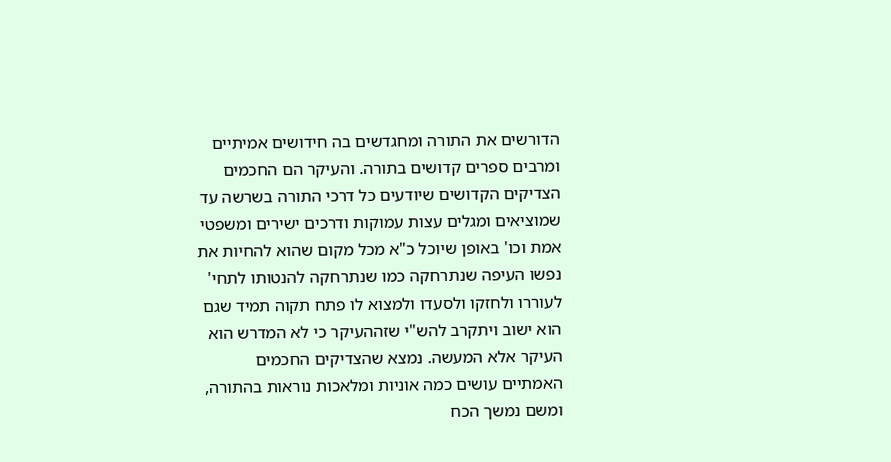הדורשים את התורה ומחגדשים בה חידושים אמיתיים ומרבים ספרים קדושים בתורה. והעיקר הם החכמים הצדיקים הקדושים שיודעים כל דרכי התורה בשרשה עד שמוציאים ומגלים עצות עמוקות ודרכים ישירים ומשפטי אמת וכו' באופן שיוכל כ"א מכל מקום שהוא להחיות את נפשו העיפה שנתרחקה כמו שנתרחקה להנטותו לתחי' לעוררו ולחזקו ולסעדו ולמצוא לו פתח תקוה תמיד שגם הוא ישוב ויתקרב להש"י שזההעיקר כי לא המדרש הוא העיקר אלא המעשה. נמצא שהצדיקים החכמים האמתיים עושים כמה אוניות ומלאכות נוראות בהתורה, ומשם נמשך הכח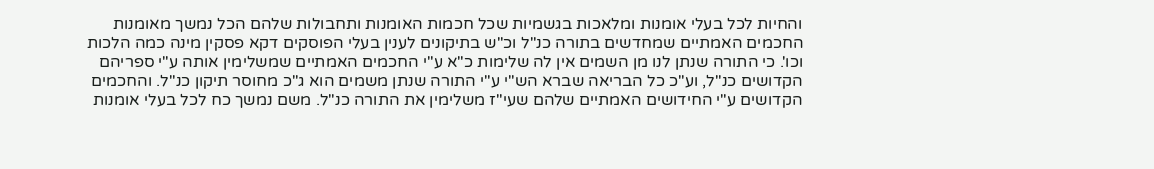והחיות לכל בעלי אומנות ומלאכות בגשמיות שכל חכמות האומנות ותחבולות שלהם הכל נמשך מאומנות החכמים האמתיים שמחדשים בתורה כנ"ל וכ"ש בתיקונים לענין בעלי הפוסקים דקא פסקין מינה כמה הלכות וכו'. כי התורה שנתן לנו מן השמים אין לה שלימות כ"א ע"י החכמים האמתיים שמשלימין אותה ע"י ספריהם הקדושים כנ"ל, וע"כ כל הבריאה שברא הש"י ע"י התורה שנתן משמים הוא ג"כ מחוסר תיקון כנ"ל. והחכמים הקדושים ע"י החידושים האמתיים שלהם שעי"ז משלימין את התורה כנ"ל. משם נמשך כח לכל בעלי אומנות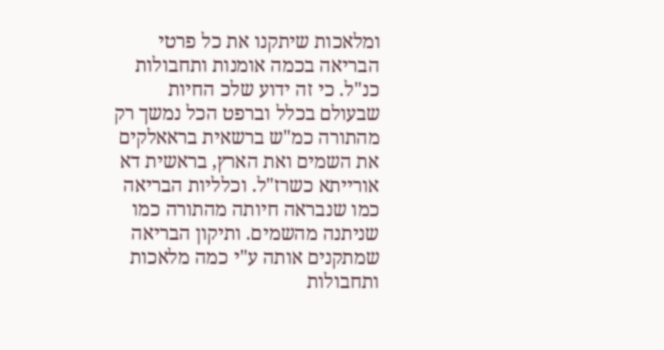ומלאכות שיתקנו את כל פרטי הבריאה בכמה אומנות ותחבולות כנ"ל. כי זה ידוע שלכ החיות שבעולם בכלל וברפט הכל נמשך רק מהתורה כמ"ש ברשאית בראאלקים את השמים ואת הארץ, בראשית דא אורייתא כשרז"ל. וכלליות הבריאה כמו שנבראה חיותה מהתורה כמו שניתנה מהשמים. ותיקון הבריאה שמתקנים אותה ע"י כמה מלאכות ותחבולות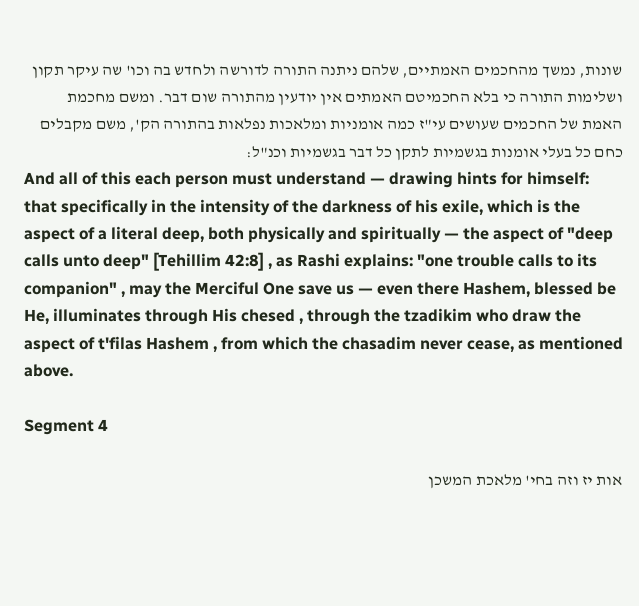שונות, נמשך מהחכמים האמתיים, שלהם ניתנה התורה לדורשה ולחדש בה וכו' שה עיקר תקון ושלימות התורה כי בלא החכמיטם האמתים אין יודעין מהתורה שום דבר. ומשם מחכמת האמת של החכמים שעושים עי"ז כמה אומניות ומלאכות נפלאות בהתורה הק', משם מקבלים כחם כל בעלי אומנות בגשמיות לתקן כל דבר בגשמיות וכנ"ל:
And all of this each person must understand — drawing hints for himself: that specifically in the intensity of the darkness of his exile, which is the aspect of a literal deep, both physically and spiritually — the aspect of "deep calls unto deep" [Tehillim 42:8] , as Rashi explains: "one trouble calls to its companion" , may the Merciful One save us — even there Hashem, blessed be He, illuminates through His chesed , through the tzadikim who draw the aspect of t'filas Hashem , from which the chasadim never cease, as mentioned above.

Segment 4

אות יז וזה בחי' מלאכת המשכן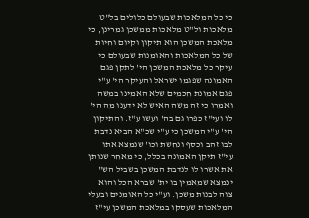כי כל המלאכות שבעולם כלולים בל"ט מלאכות ול"ט מלאכות ממשכן גמרינן, כי מלאכת המשכן הוא תיקון וקיום וחיות של כל המלאכות והאומנות שבעולם כי עיקר כל מלאכת המשכן הי' לתקן פגם האמונה שפגמו ישראל והעיקר הי' ע"י פגם אמונת חכמים שלא האמינו במשה ואמרו כי זה משה האיש לא ידענו מה הי' לו ועי"ז כפרו גם בה' ועשו ע"ז. והתיקון הי' ע"י המשכן כי ע"י שכ"א הביא נדבת לבו זהב וכסף ונחשת וכו' שנמצא אתו עי"ז תיקן האמונה בכלל, כי מאחר שנותן את אשרו לו לנדבת המשכן בשביל הש" ינמצא שמאמין בו ית' שברא הכל והוא צוה לבנות משכן. וע"י כל האומנים ובעלי המלאכות שעסקו במלאכת המשכן עי"ז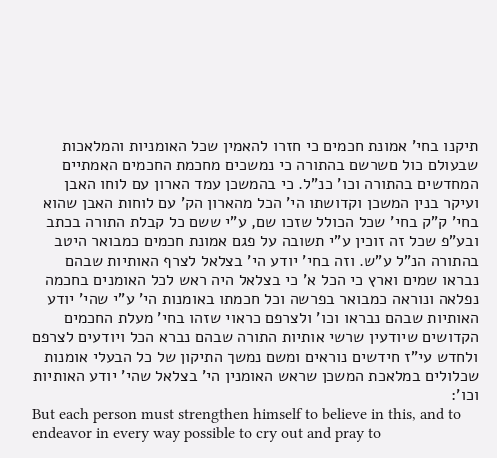תיקנו בחי' אמונת חכמים כי חזרו להאמין שכל האומניות והמלאכות שבעולם כול םשרשם בהתורה כי נמשכים מחכמת החכמים האמתיים המחדשים בהתורה וכו' כנ"ל. כי בהמשכן עמד הארון עם לוחו האבן ועיקר בנין המשכן וקדושתו הי' הכל מהארון הק' עם לוחות האבן שהוא בחי' ק"ק בחי' שכל הכולל שזכו שם, ע"י ששם כל קבלת התורה בכתב ובע"פ שכל זה זוכין ע"י תשובה על פגם אמונת חכמים כמבואר היטב בהתורה הנ"ל ע"ש. וזה בחי' יודע הי' בצלאל לצרף האותיות שבהם נבראו שמים וארץ כי הכל א' כי בצלאל היה ראש לכל האומנים בחכמה נפלאה ונוראה כמבואר בפרשה וכל חכמתו באומנות הי' ע"י שהי' יודע האותיות שבהם נבראו וכו' ולצרפם כראוי שזהו בחי' מעלת החכמים הקדושים שיודעין שרשי אותיות התורה שבהם נברא הכל ויודעים לצרפם ולחדש עי"ז חידשים נוראים ומשם נמשך התיקון של כל הבעלי אומנות שכלולים במלאכת המשכן שראש האומנין הי' בצלאל שהי' יודע האותיות וכו':
But each person must strengthen himself to believe in this, and to endeavor in every way possible to cry out and pray to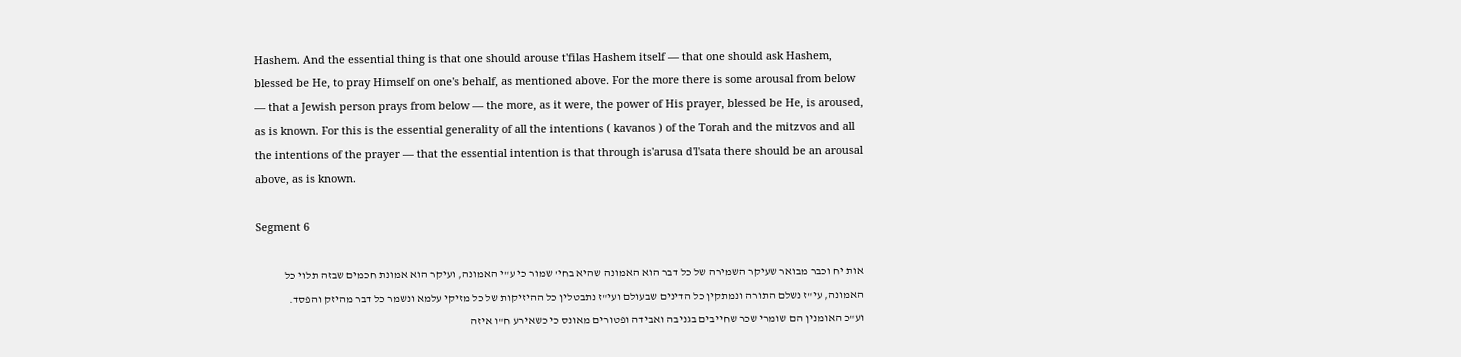Hashem. And the essential thing is that one should arouse t'filas Hashem itself — that one should ask Hashem, blessed be He, to pray Himself on one's behalf, as mentioned above. For the more there is some arousal from below — that a Jewish person prays from below — the more, as it were, the power of His prayer, blessed be He, is aroused, as is known. For this is the essential generality of all the intentions ( kavanos ) of the Torah and the mitzvos and all the intentions of the prayer — that the essential intention is that through is'arusa d'l'sata there should be an arousal above, as is known.

Segment 6

אות יח וכבר מבואר שעיקר השמירה של כל דבר הוא האמונה שהיא בחי' שמור כי ע"י האמונה, ועיקר הוא אמונת חכמים שבזה תלוי כל האמונה, עי"ז נשלם התורה ונמתקין כל הדינים שבעולם ועי"ז נתבטלין כל ההיזיקות של כל מזיקי עלמא ונשמר כל דבר מהיזק והפסד. וע"כ האומנין הם שומרי שכר שחייבים בגניבה ואבידה ופטורים מאונס כי כשאירע ח"ו איזה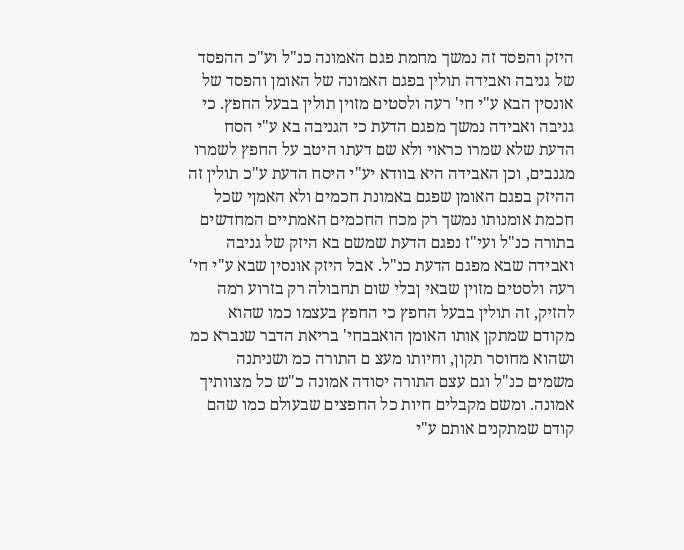היזק והפסד זה נמשך מחמת פגם האמונה כנ"ל וע"כ ההפסד של גניבה ואבידה תולין בפגם האמונה של האומן והפסד של אונסין הבא ע"י חי' רעה ולסטים מזוין תולין בבעל החפץ. כי גניבה ואבידה נמשך מפגם הדעת כי הגניבה בא ע"י הסח הדעת שלא שמרו כראוי ולא שם דעתו היטב על החפץ לשמרו מגנבים, וכן האבידה היא בוודא יע"י היסח הדעת ע"כ תולין זה ההיזק בפגם האומן שפגם באמונת חכמים ולא האמןי שכל חכמת אומנותו נמשך רק מכח החכמים האמתיים המחדשים בתורה כנ"ל ועי"ז נפגם הדעת שמשם בא היזק של גניבה ואבידה שבא מפגם הדעת כנ"ל. אבל היזק אונסין שבא ע"י חי' רעה ולסטים מזוין שבאי ןבלי שום תחבולה רק בזרוע רמה להזיק, זה תולין בבעל החפץ כי החפץ בעצמו כמו שהוא מקודם שמתקן אותו האומן הואבבחי' בריאת הדבר שנברא כמ ושהוא מחוסר תקון, וחיותו מעצ ם התורה כמ ושניתנה משמים כנ"ל וגם עצם התורה יסודה אמונה כ"ש כל מצוותיך אמונה. ומשם מקבלים חיות כל החפצים שבעולם כמו שהם קודם שמתקנים אותם ע"י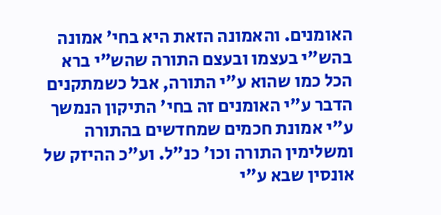האומנים. והאמונה הזאת היא בחי' אמונה בהש"י בעצמו ובעצם התורה שהש"י ברא הכל כמו שהוא ע"י התורה, אבל כשמתקנים הדבר ע"י האומנים זה בחי' התיקון הנמשך ע"י אמונת חכמים שמחדשים בהתורה ומשלימין התורה וכו' כנ"ל. וע"כ ההיזק של אונסין שבא ע"י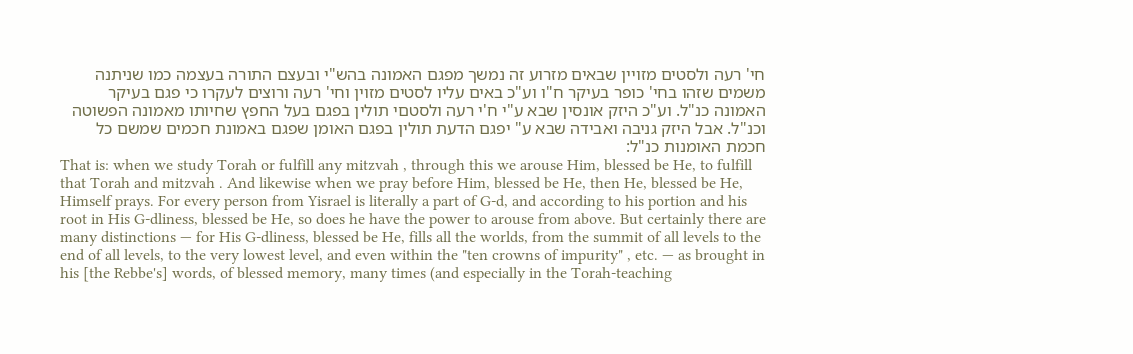חי' רעה ולסטים מזויין שבאים מזרוע זה נמשך מפגם האמונה בהש"י ובעצם התורה בעצמה כמו שניתנה משמים שזהו בחי' כופר בעיקר ח"ו וע"כ באים עליו לסטים מזוין וחי' רעה ורוצים לעקרו כי פגם בעיקר האמונה כנ"ל. וע"כ היזק אונסין שבא ע"י ח'י רעה ולסטםי תולין בפגם בעל החפץ שחיותו מאמונה הפשוטה וכנ"ל. אבל היזק גניבה ואבידה שבא ע" יפגם הדעת תולין בפגם האומן שפגם באמונת חכמים שמשם כל חכמת האומנות כנ"ל:
That is: when we study Torah or fulfill any mitzvah , through this we arouse Him, blessed be He, to fulfill that Torah and mitzvah . And likewise when we pray before Him, blessed be He, then He, blessed be He, Himself prays. For every person from Yisrael is literally a part of G-d, and according to his portion and his root in His G-dliness, blessed be He, so does he have the power to arouse from above. But certainly there are many distinctions — for His G-dliness, blessed be He, fills all the worlds, from the summit of all levels to the end of all levels, to the very lowest level, and even within the "ten crowns of impurity" , etc. — as brought in his [the Rebbe's] words, of blessed memory, many times (and especially in the Torah-teaching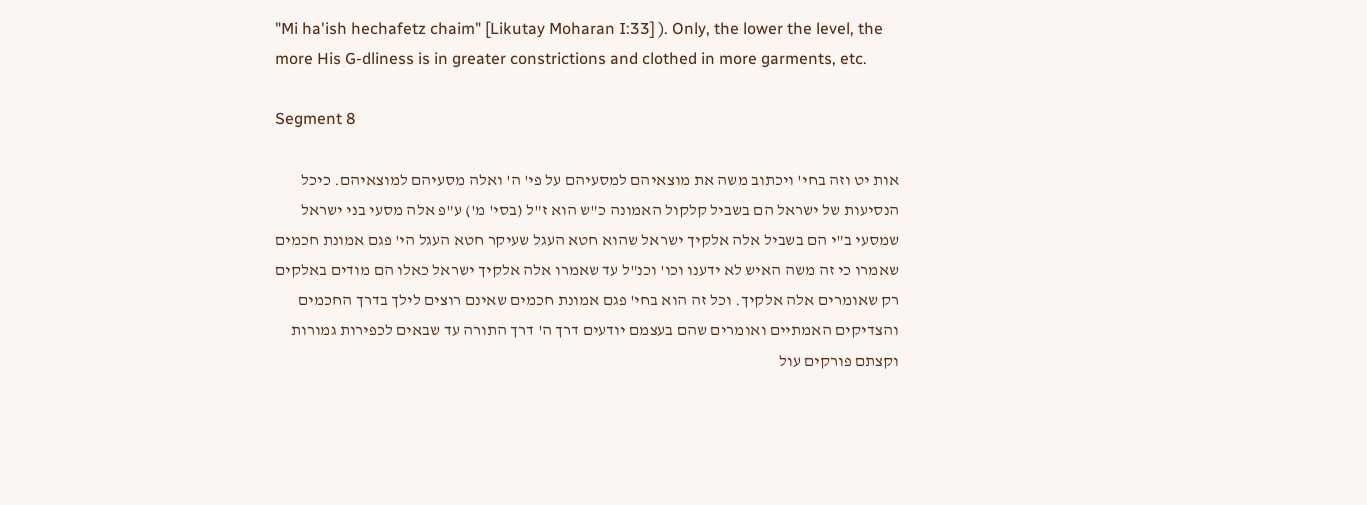"Mi ha'ish hechafetz chaim" [Likutay Moharan I:33] ). Only, the lower the level, the more His G-dliness is in greater constrictions and clothed in more garments, etc.

Segment 8

אות יט וזה בחי' ויכתוב משה את מוצאיהם למסעיהם על פי' ה' ואלה מסעיהם למוצאיהם. כיכל הנסיעות של ישראל הם בשביל קלקול האמונה כ"ש הוא ז"ל (בסי' מ') ע"פ אלה מסעי בני ישראל שמסעי ב"י הם בשביל אלה אלקיך ישראל שהוא חטא העגל שעיקר חטא העגל הי' פגם אמונת חכמים שאמרו כי זה משה האיש לא ידענו וכו' וכנ"ל עד שאמרו אלה אלקיך ישראל כאלו הם מודים באלקים רק שאומרים אלה אלקיך. וכל זה הוא בחי' פגם אמונת חכמים שאינם רוצים לילך בדרך החכמים והצדיקים האמתיים ואומרים שהם בעצמם יודעים דרך ה' דרך התורה עד שבאים לכפירות גמורות וקצתם פורקים עול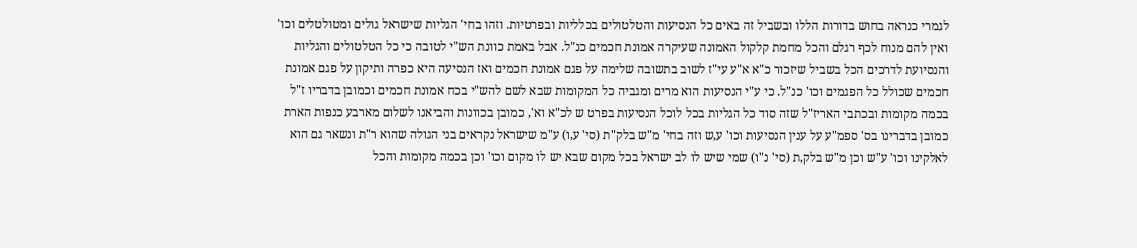לגמרי כנראה בחוש בדורות הללו ובשביל זה באים כל הנסיעות והטלטולים בכלליות ובפרטיות. וזהו בחי' הגליות שישראל גולים ומטולטלים וכו' ואין להם מנוח לכף רגלם והכל מחמת קלקול האמונה שעיקרה אמונת חכמים כנ"ל. אבל באמת כוונת הש"י לטובה כי כל הטלטולים והגליות והנסיועת לדרכים הכל בשביל שיזכור כ"א א"ע עי"ז לשוב בתשובה שלימה על פגם אמונת חכמים ואז הנסיעה היא כפרה ותיקון על פגם אמונת חכמים שכולל כל הפגמים וכו' כנ"ל. כי ע"י הנסיעות הוא מרים ומגביה כל המקומות שבא לשם להש"י בכח אמונת חכמים וכמובן בדבריו ז"ל בכמה מקומות ובכתבי האריז"ל שזה סוד כל הגליות בכל לוכל הנסיעות בפרט ש לכ"א וא', כמובן בכוונות והביאנו לשלום מארבע כנפות הארת כמובן בדברינו בס' ספמ"ע על ענין הנסיעות וכו' ע,ש וזה בחי' מ"ש בלק"ת (סי' ע,ו) ע"מ שישראל נקראים בני הגולה שהוא ר"ת ונשאר גם הוא לאלקינו וכו' ע"ש וכן מ"ש בלק,ת (סי' נ"ו) שמי שיש לו לב ישראל בכל מקום שבא יש לו מקום וכו' וכן בכמה מקומות והכל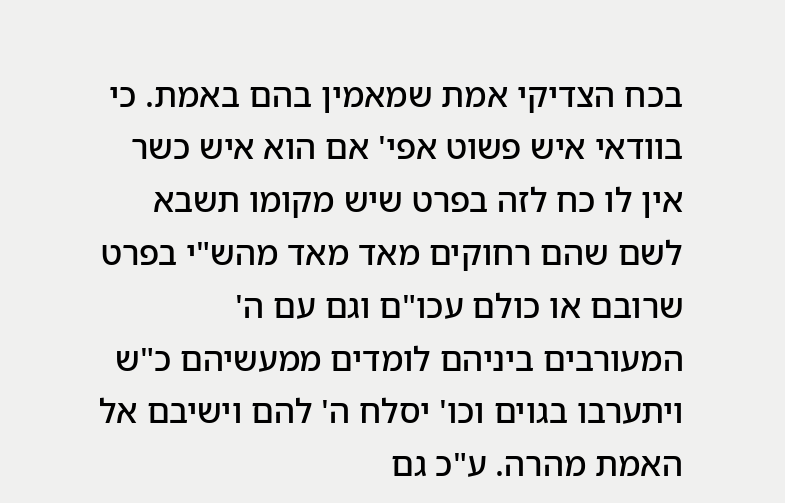בכח הצדיקי אמת שמאמין בהם באמת. כי בוודאי איש פשוט אפי' אם הוא איש כשר אין לו כח לזה בפרט שיש מקומו תשבא לשם שהם רחוקים מאד מאד מהש"י בפרט שרובם או כולם עכו"ם וגם עם ה' המעורבים ביניהם לומדים ממעשיהם כ"ש ויתערבו בגוים וכו' יסלח ה' להם וישיבם אל האמת מהרה. ע"כ גם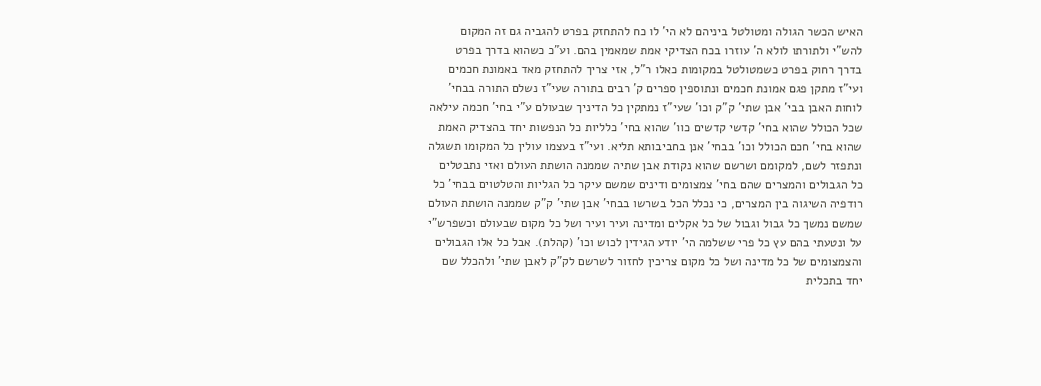האיש הכשר הגולה ומטולטל ביניהם לא הי' לו כח להתחזק בפרט להגביה גם זה המקום להש"י ולתורתו לולא ה' עוזרו בכח הצדיקי אמת שמאמין בהם. וע"כ כשהוא בדרך בפרט בדרך רחוק בפרט כשמטולטל במקומות כאלו ר"ל, אזי צריך להתחזק מאד באמונת חכמים ועי"ז מתקן פגם אמונת חכמים ונתוספין ספרים ק' רבים בתורה שעי"ז נשלם התורה בבחי' לוחות האבן בבי' אבן שתי' ק"ק וכו' שעי"ז נמתקין כל הדיניך שבעולם ע"י בחי' חכמה עילאה שכל הכולל שהוא בחי' קדשי קדשים כוו' שהוא בחי' כלליות כל הנפשות יחד בהצדיק האמת שהוא בחי' חכם הכולל וכו' בבחי' אנן בחביבותא תליא. ועי"ז בעצמו עולין כל המקומו תשגלה ונתפזר לשם, למקומם ושרשם שהוא נקודת אבן שתיה שממנה הושתת העולם ואזי נתבטלים כל הגבולים והמצרים שהם בחי' צמצומים ודינים שמשם עיקר כל הגליות והטלטוים בבחי' כל רודפיה השיגוה בין המצרים, כי נכלל הכל בשרשו בבחי' אבן שתי' ק"ק שממנה הושתת העולם שמשם נמשך כל גבול וגבול של כל אקלים ומדינה ועיר ועיר ושל כל מקום שבעולם וכשפרש"י על ונטעתי בהם עץ כל פרי ששלמה הי' יודע הגידין לכוש וכו' (קהלת). אבל כל אלו הגבולים והצמצומים של כל מדינה ושל כל מקום צריכין לחזור לשרשם לק"ק לאבן שתי' ולהכלל שם יחד בתכלית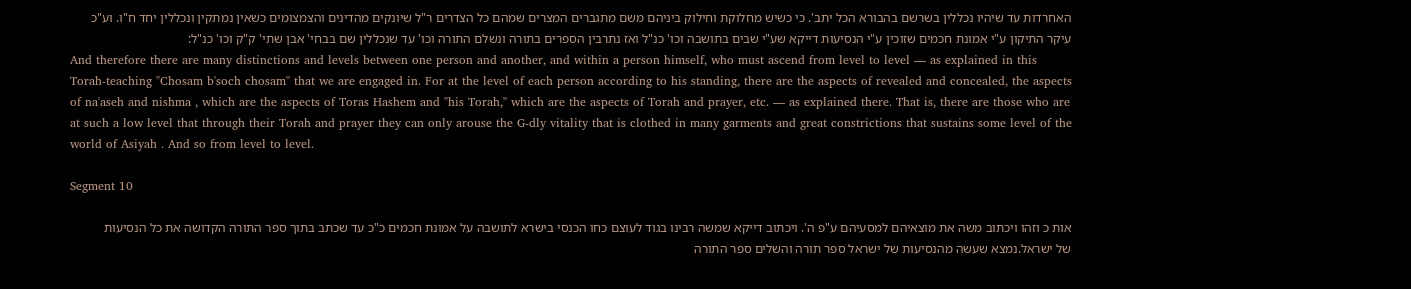האחרדות עד שיהיו נכללין בשרשם בהבורא הכל יתב'. כי כשיש מחלוקת וחילוק ביניהם משם מתגברים המצרים שמהם כל הצדרים ר"ל שיונקים מהדינים והצמצומים כשאין נמתקין ונכללין יחד ח"ו. וע"כ עיקר התיקון ע"י אמונת חכמים שזוכין ע"י הנסיעות דייקא שע"י שבים בתושבה וכו' כנ"ל ואז נתרבין הספרים בתורה ונשלם התורה וכו' עד שנכללין שם בבחי' אבן שתי' ק"ק וכו' כנ"ל:
And therefore there are many distinctions and levels between one person and another, and within a person himself, who must ascend from level to level — as explained in this Torah-teaching "Chosam b'soch chosam" that we are engaged in. For at the level of each person according to his standing, there are the aspects of revealed and concealed, the aspects of na'aseh and nishma , which are the aspects of Toras Hashem and "his Torah," which are the aspects of Torah and prayer, etc. — as explained there. That is, there are those who are at such a low level that through their Torah and prayer they can only arouse the G-dly vitality that is clothed in many garments and great constrictions that sustains some level of the world of Asiyah . And so from level to level.

Segment 10

אות כ וזהו ויכתוב משה את מוצאיהם למסעיהם ע"פ ה'. ויכתוב דייקא שמשה רבינו בגוד לעוצם כחו הכנסי בישרא לתושבה על אמונת חכמים כ"כ עד שכתב בתוך ספר התורה הקדושה את כל הנסיעות של ישראל.נמצא שעשה מהנסיעות של ישראל ספר תורה והשלים ספר התורה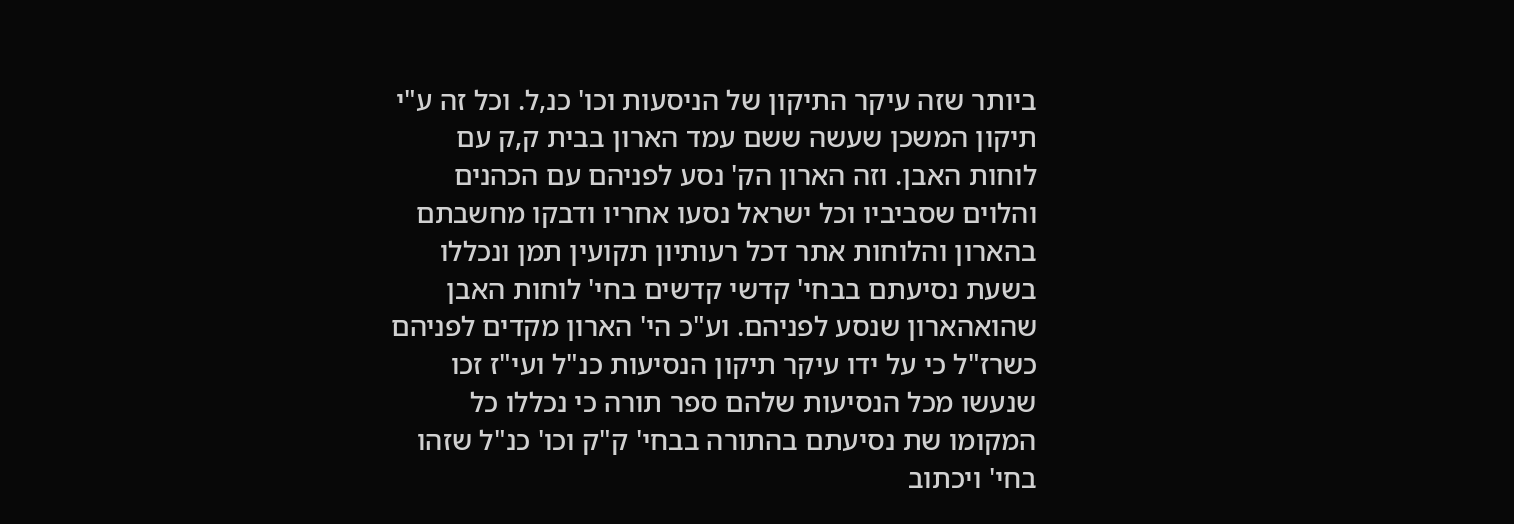ביותר שזה עיקר התיקון של הניסעות וכו' כנ,ל. וכל זה ע"י תיקון המשכן שעשה ששם עמד הארון בבית ק,ק עם לוחות האבן. וזה הארון הק' נסע לפניהם עם הכהנים והלוים שסביביו וכל ישראל נסעו אחריו ודבקו מחשבתם בהארון והלוחות אתר דכל רעותיון תקועין תמן ונכללו בשעת נסיעתם בבחי' קדשי קדשים בחי' לוחות האבן שהואהארון שנסע לפניהם. וע"כ הי' הארון מקדים לפניהם כשרז"ל כי על ידו עיקר תיקון הנסיעות כנ"ל ועי"ז זכו שנעשו מכל הנסיעות שלהם ספר תורה כי נכללו כל המקומו שת נסיעתם בהתורה בבחי' ק"ק וכו' כנ"ל שזהו בחי' ויכתוב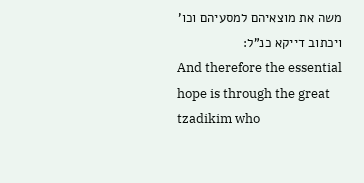משה את מוצאיהם למסעיהם וכו' ויכתוב דייקא כנ"ל:
And therefore the essential hope is through the great tzadikim who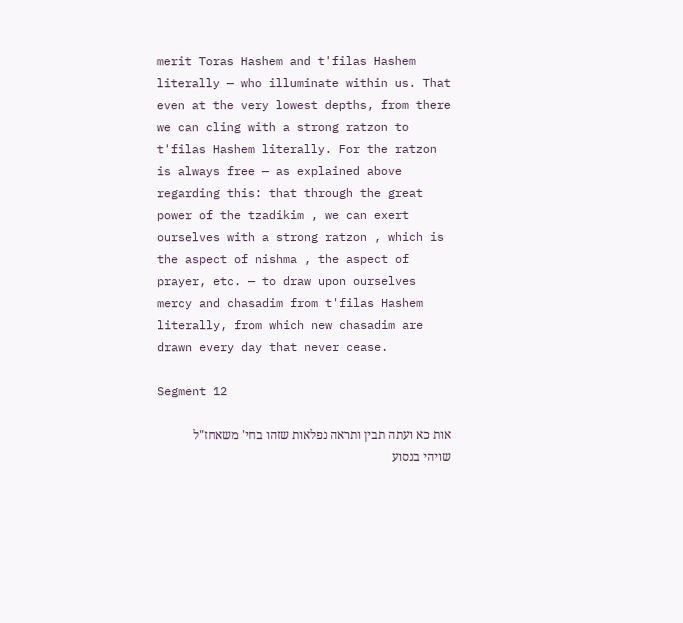merit Toras Hashem and t'filas Hashem literally — who illuminate within us. That even at the very lowest depths, from there we can cling with a strong ratzon to t'filas Hashem literally. For the ratzon is always free — as explained above regarding this: that through the great power of the tzadikim , we can exert ourselves with a strong ratzon , which is the aspect of nishma , the aspect of prayer, etc. — to draw upon ourselves mercy and chasadim from t'filas Hashem literally, from which new chasadim are drawn every day that never cease.

Segment 12

אות כא ועתה תבין ותראה נפלאות שזהו בחי' משאחז"ל שויהי בנסוע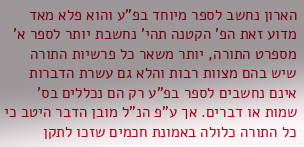הארון נחשב לספר מיוחד בפ"ע והוא פלא מאד מדוע זאת הפ' הקטנה תהי' נחשבת יותר לספר א' מספרט התורה, יותר משאר כל פרשיות התורה שיש בהם מצוות רבות והלא גם עשרת הדברות אינם נחשבים לספר בפ"ע רק הם נכללים בס' שמות או דברים. אך ע"פ הנ"ל מובן הדבר היטב כי כל התורה כלולה באמונת חכמים שזכו לתקן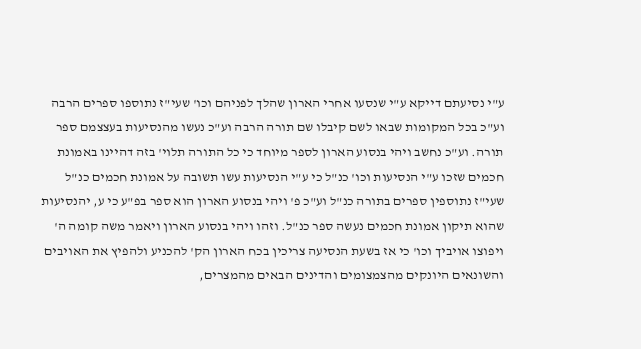ע"י נסיעתם דייקא ע"י שנסעו אחרי הארון שהלך לפניהם וכו' שעי"ז נתוספו ספרים הרבה וע"כ בכל המקומות שבאו לשם קיבלו שם תורה הרבה וע"כ נעשו מהנסיעות בעצצמם ספר תורה. וע"כ נחשב ויהי בנסוע הארון לספר מיוחד כי כל התורה תלוי' בזה דהיינו באמונת חכמים שזכו ע"י הנסיעות וכו' כנ"ל כי ע"י הנסיעות עשו תשובה על אמונת חכמים כנ"ל שעי"ז נתוספין ספרים בתורה כנ"ל וע"כ פ' ויהי בנסוע הארון הוא ספר בפ"ע כי ע, יהנסיעות שהוא תיקון אמונת חכמים נעשה ספר כנ"ל. וזהו ויהי בנסוע הארון ויאמר משה קומה ה' ויפוצו אויביך וכו' כי אז בשעת הנסיעה צריכין בכח הארון הק' להכניע ולהפיץ את האויבים והשונאים היונקים מהצמצומים והדינים הבאים מהמצרים,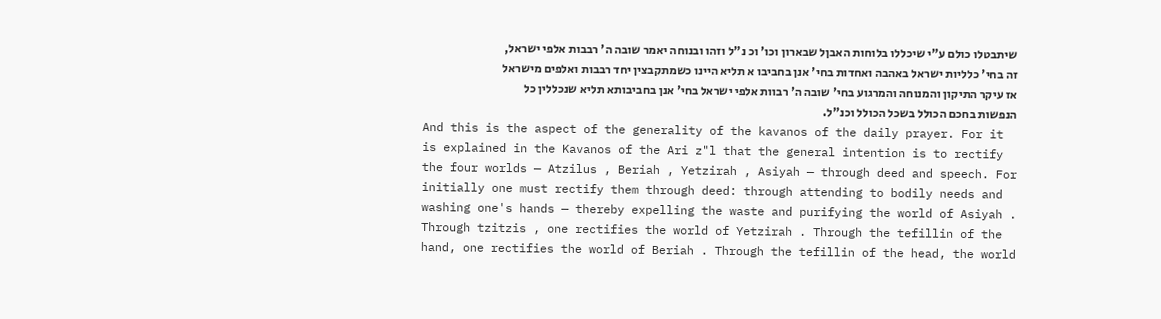שיתבטלו כולם ע"י שיכללו בלוחות האבןל שבארון וכו' וכ נ"ל וזהו ובנוחה יאמר שובה ה' רבבות אלפי ישראל, זה בחי' כלליות ישראל באהבה ואחדות בחי' אנן בחביבו א תליא היינו כשמתקבצין יחד רבבות ואלפים מישראל אז עיקר התיקון והמנוחה והמרגוע בחי' שובה ה' רבוות אלפי ישראל בחי' אנן בחביבותא תליא שנכללין כל הנפשות בחכם הכולל בשכל הכולל וכנ"ל.
And this is the aspect of the generality of the kavanos of the daily prayer. For it is explained in the Kavanos of the Ari z"l that the general intention is to rectify the four worlds — Atzilus , Beriah , Yetzirah , Asiyah — through deed and speech. For initially one must rectify them through deed: through attending to bodily needs and washing one's hands — thereby expelling the waste and purifying the world of Asiyah . Through tzitzis , one rectifies the world of Yetzirah . Through the tefillin of the hand, one rectifies the world of Beriah . Through the tefillin of the head, the world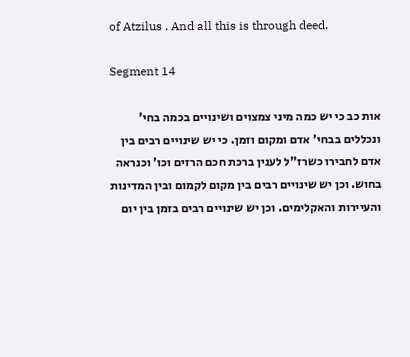of Atzilus . And all this is through deed.

Segment 14

אות כב כי יש כמה מיני צמצוים ושינויים בכמה בחי' ונכללים בבחי' אדם ומקום וזמן. כי יש שינויים רבים בין אדם לחבירו כשרז"ל לענין ברכת חכם הרזים וכו' וכנראה בחוש. וכן יש שינויים רבים בין מקום לקמום ובין המדינות והעיירות והאקלימים. וכן יש שינויים רבים בזמן בין יום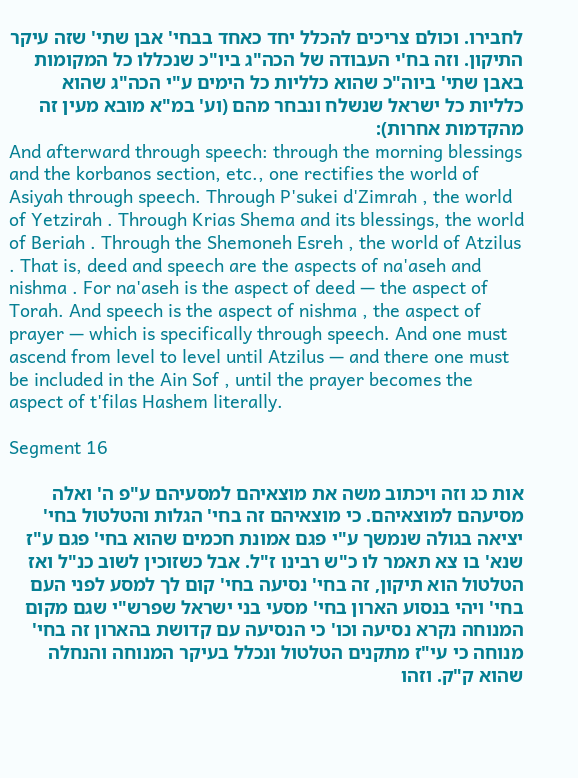לחבירו. וכולם צריכים להכלל יחד כאחד בבחי' אבן שתי' שזה עיקר התיקון. וזה בח'י העבודה של הכה"ג ביו"כ שנכללו כל המקומות באבן שתי' ביוה"כ שהוא כלליות כל הימים ע"י הכה"ג שהוא כלליות כל ישראל שנשלח ונבחר מהם (וע' במ"א מובא מעין זה מהקדמות אחרות):
And afterward through speech: through the morning blessings and the korbanos section, etc., one rectifies the world of Asiyah through speech. Through P'sukei d'Zimrah , the world of Yetzirah . Through Krias Shema and its blessings, the world of Beriah . Through the Shemoneh Esreh , the world of Atzilus . That is, deed and speech are the aspects of na'aseh and nishma . For na'aseh is the aspect of deed — the aspect of Torah. And speech is the aspect of nishma , the aspect of prayer — which is specifically through speech. And one must ascend from level to level until Atzilus — and there one must be included in the Ain Sof , until the prayer becomes the aspect of t'filas Hashem literally.

Segment 16

אות כג וזה ויכתוב משה את מוצאיהם למסעיהם ע"פ ה' ואלה מסיעהם למוצאיהם. כי מוצאיהם זה בחי' הגלות והטלטול בחי' יציאה בגולה שנמשך ע"י פגם אמונת חכמים שהוא בחי' פגם ע"ז שנא' בו צא תאמר לו כ"ש רבינו ז"ל. אבל כשזוכין לשוב כנ"ל ואז הטלטול הוא תיקון, זה בחי' נסיעה בחי' קום לך למסע לפני העם בחי' ויהי בנסוע הארון בחי' מסעי בני ישראל שפרש"י שגם מקום המנוחה נקרא נסיעה וכו' כי הנסיעה עם קדושת בהארון זה בחי' מנוחה כי עי"ז מתקנים הטלטול ונכלל בעיקר המנוחה והנחלה שהוא ק"ק. וזהו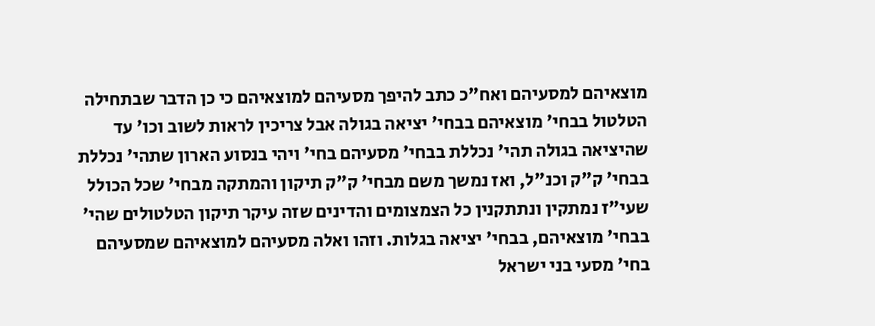מוצאיהם למסעיהם ואח"כ כתב להיפך מסעיהם למוצאיהם כי כן הדבר שבתחילה הטלטול בבחי' מוצאיהם בבחי' יציאה בגולה אבל צריכין לראות לשוב וכו' עד שהיציאה בגולה תהי' נכללת בבחי' מסעיהם בחי' ויהי בנסוע הארון שתהי' נכללת בבחי' ק"ק וכנ"ל, ואז נמשך משם מבחי' ק"ק תיקון והמתקה מבחי' שכל הכולל שעי"ז נמתקין ונתתקנין כל הצמצומים והדינים שזה עיקר תיקון הטלטולים שהי' בבחי' מוצאיהם, בבחי' יציאה בגלות. וזהו ואלה מסעיהם למוצאיהם שמסעיהם בחי' מסעי בני ישראל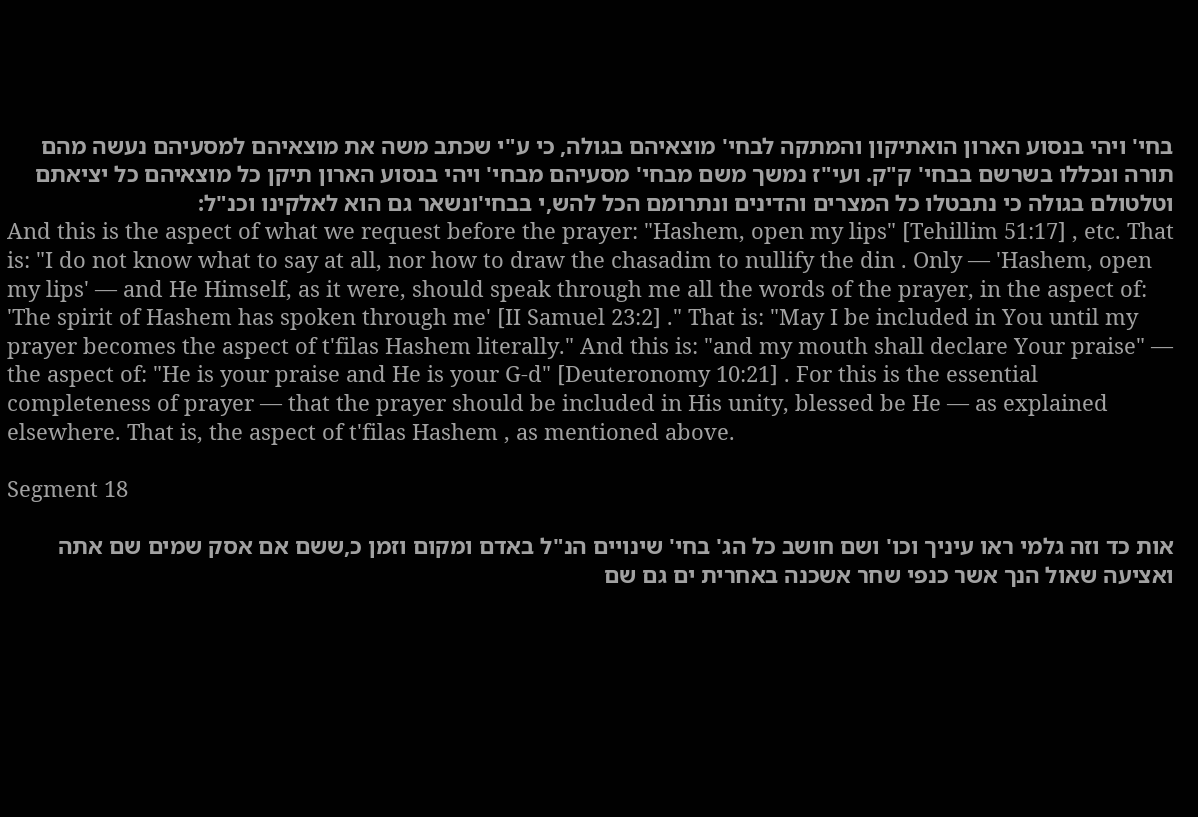בחי' ויהי בנסוע הארון הואתיקון והמתקה לבחי' מוצאיהם בגולה, כי ע"י שכתב משה את מוצאיהם למסעיהם נעשה מהם תורה ונכללו בשרשם בבחי' ק"ק. ועי"ז נמשך משם מבחי' מסעיהם מבחי' ויהי בנסוע הארון תיקן כל מוצאיהם כל יציאתם וטלטולם בגולה כי נתבטלו כל המצרים והדינים ונתרומם הכל להש,י בבחי'ונשאר גם הוא לאלקינו וכנ"ל:
And this is the aspect of what we request before the prayer: "Hashem, open my lips" [Tehillim 51:17] , etc. That is: "I do not know what to say at all, nor how to draw the chasadim to nullify the din . Only — 'Hashem, open my lips' — and He Himself, as it were, should speak through me all the words of the prayer, in the aspect of: 'The spirit of Hashem has spoken through me' [II Samuel 23:2] ." That is: "May I be included in You until my prayer becomes the aspect of t'filas Hashem literally." And this is: "and my mouth shall declare Your praise" — the aspect of: "He is your praise and He is your G-d" [Deuteronomy 10:21] . For this is the essential completeness of prayer — that the prayer should be included in His unity, blessed be He — as explained elsewhere. That is, the aspect of t'filas Hashem , as mentioned above.

Segment 18

אות כד וזה גלמי ראו עיניך וכו' ושם חושב כל הג' בחי' שינויים הנ"ל באדם ומקום וזמן כ,ששם אם אסק שמים שם אתה ואציעה שאול הנך אשר כנפי שחר אשכנה באחרית ים גם שם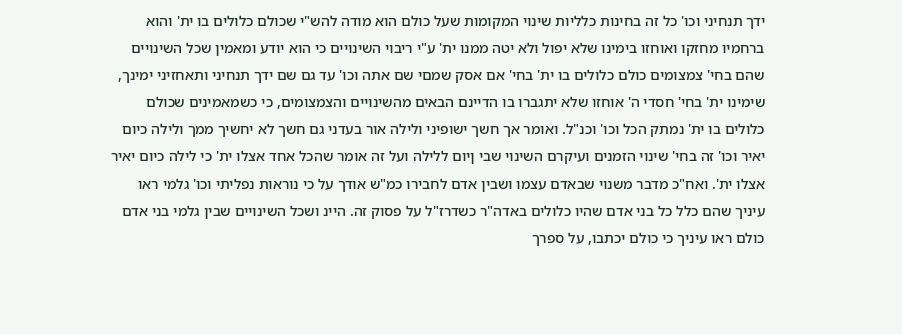ידך תנחיני וכו' כל זה בחינות כלליות שינוי המקומות שעל כולם הוא מודה להש"י שכולם כלולים בו ית' והוא ברחמיו מחזקו ואוחזו בימינו שלא יפול ולא יטה ממנו ית' ע"י ריבוי השינויים כי הוא יודע ומאמין שכל השינויים שהם בחי' צמצומים כולם כלולים בו ית' בחי' אם אסק שמםי שם אתה וכו' עד גם שם ידך תנחיני ותאחזיני ימינך, שימינו ית' בחי' חסדי ה' אוחזו שלא יתגברו בו הדיינם הבאים מהשינויים והצמצומים, כי כשמאמינים שכולם כלולים בו ית' נמתק הכל וכו' וכנ"ל. ואומר אך חשך ישופיני ולילה אור בעדני גם חשך לא יחשיך ממך ולילה כיום יאיר וכו' זה בחי' שינוי הזמנים ועיקרם השינוי שבי ןיום ללילה ועל זה אומר שהכל אחד אצלו ית' כי לילה כיום יאיר אצלו ית'. ואח"כ מדבר משנוי שבאדם עצמו ושבין אדם לחבירו כמ"ש אודך על כי נוראות נפליתי וכו' גלמי ראו עיניך שהם כלל כל בני אדם שהיו כלולים באדה"ר כשדרז"ל על פסוק זה. היינ ושכל השינויים שבין גלמי בני אדם כולם ראו עיניך כי כולם יכתבו, על ספרך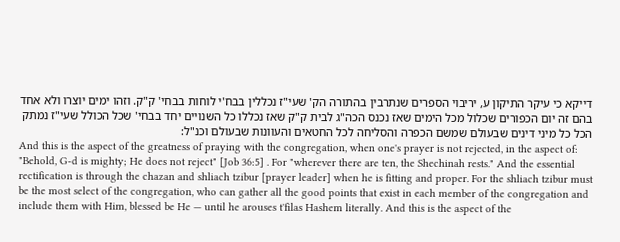דייקא כי עיקר התיקון ע, יריבוי הספרים שנתרבין בהתורה הק' שעי"ז נכללין בבח'י לוחות בבחי' ק"ק. וזהו ימים יוצרו ולא אחד בהם זה יום הכפורים שכלול מכל הימים שאז נכנס הכה"ג לבית ק"ק שאז נכללו כל השנויים יחד בבחי' שכל הכולל שעי"ז נמתק הכל כל מיני דינים שבעולם שמשם הכפרה והסליחה לכל החטאים והעוונות שבעולם וכנ"ל:
And this is the aspect of the greatness of praying with the congregation, when one's prayer is not rejected, in the aspect of: "Behold, G-d is mighty; He does not reject" [Job 36:5] . For "wherever there are ten, the Shechinah rests." And the essential rectification is through the chazan and shliach tzibur [prayer leader] when he is fitting and proper. For the shliach tzibur must be the most select of the congregation, who can gather all the good points that exist in each member of the congregation and include them with Him, blessed be He — until he arouses t'filas Hashem literally. And this is the aspect of the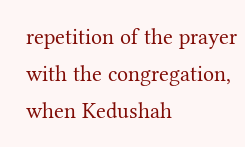repetition of the prayer with the congregation, when Kedushah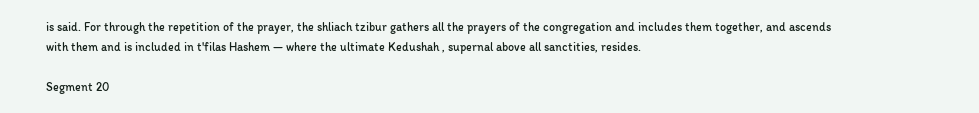is said. For through the repetition of the prayer, the shliach tzibur gathers all the prayers of the congregation and includes them together, and ascends with them and is included in t'filas Hashem — where the ultimate Kedushah , supernal above all sanctities, resides.

Segment 20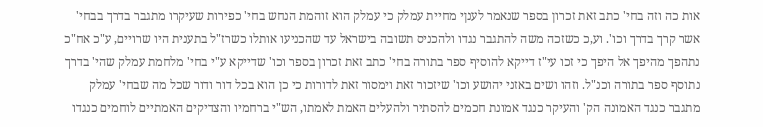אות כה וזה בחי' כתב זאת זכרון בספר שנאמר לענןי מחיית עמלק כי עמלק הוא זוהמת הנחש בחי' כפירות שעיקרו מתגבר בדרך בבחי' אשר קרך בדרך וכו'. וע,כ כשזכה משה להתגבר נגדו ולהכניס תשובה בישראל עד שהכניעו אותלו כשרז"ל בתענית היו שרויים, ע"כ אח"כ נתהפך מהיפך אל היפך כי זכו עי"ז דייקא להוסיף ספר בתורה בחי' כתב זאת זכרון בספר וכו' שדייקא ע"י בחי' מלחמת עמלק שהי' בדרך נתוסף ספר בתורה וכנ"ל. וזהו ושים באזני יהושע וכו' שיזכור זאת וימסור זאת לדורות כי כן הוא בכל דור ודור שכל מה שבחי' עמלק מתגבר כנגד האמונה הק' והעיקר כנגד אמונת חכמים להסתיר ולהעלים האמת לאמתו, הש"י ברחמיו והצדיקים האמתיים לוחמים כנגדו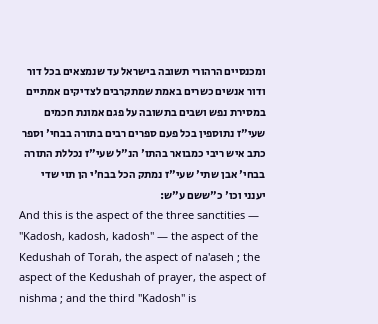ומכנסיים הרהורי תשובה בישראל עד שנמצאים בכל דור ודור אנשים כשרים באמת שמתקרבים לצדיקים אמתיים במסירת נפש ושבים בתשובה על פגם אמונת חכמים שעי"ז נתוספין בכל פעם ספרים רבים בתורה בבחי' וספר כתב איש ריבי כמבואר בהתו' הנ"ל שעי"ז נכללת התורה בבחי' אבן שתי' שעי"ז נמתק הכל בבח'י הן תוי שדי יענני וכו' כ"ששם ע"ש:
And this is the aspect of the three sanctities — "Kadosh, kadosh, kadosh" — the aspect of the Kedushah of Torah, the aspect of na'aseh ; the aspect of the Kedushah of prayer, the aspect of nishma ; and the third "Kadosh" is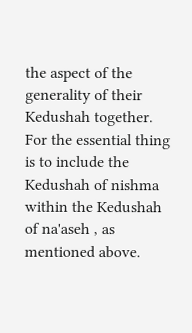the aspect of the generality of their Kedushah together. For the essential thing is to include the Kedushah of nishma within the Kedushah of na'aseh , as mentioned above.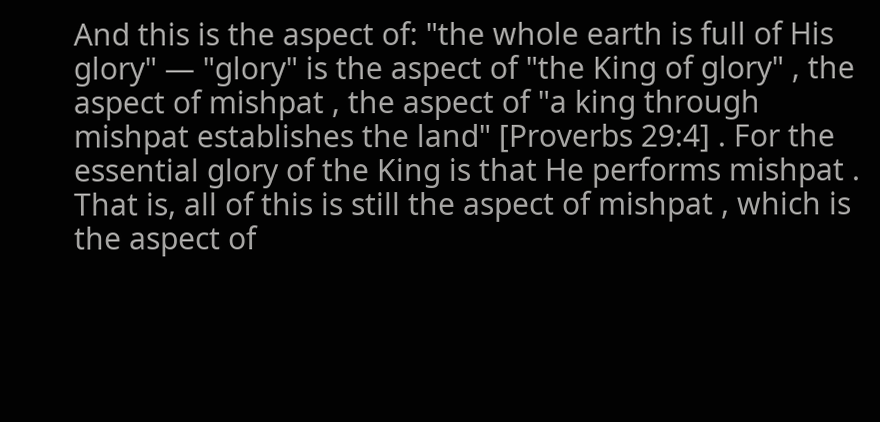And this is the aspect of: "the whole earth is full of His glory" — "glory" is the aspect of "the King of glory" , the aspect of mishpat , the aspect of "a king through mishpat establishes the land" [Proverbs 29:4] . For the essential glory of the King is that He performs mishpat . That is, all of this is still the aspect of mishpat , which is the aspect of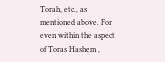Torah, etc., as mentioned above. For even within the aspect of Toras Hashem ,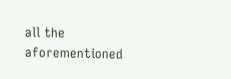all the aforementioned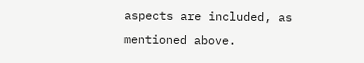aspects are included, as mentioned above.